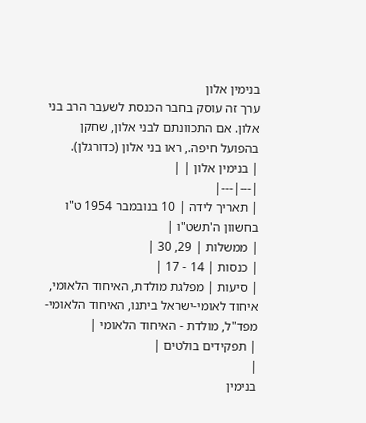בנימין אלון
ערך זה עוסק בחבר הכנסת לשעבר הרב בני אלון. אם התכוונתם לבני אלון, שחקן בהפועל חיפה., ראו בני אלון (כדורגלן).
| בנימין אלון | |
|---|---|
| תאריך לידה | 10 בנובמבר 1954 ט"ו בחשוון ה'תשט"ו |
| ממשלות | 29, 30 |
| כנסות | 14 - 17 |
| סיעות | מפלגת מולדת, האיחוד הלאומי, איחוד לאומי-ישראל ביתנו, האיחוד הלאומי-מפד"ל, מולדת - האיחוד הלאומי |
| תפקידים בולטים |
|
בנימין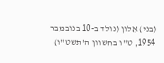(בני) אֵלון (נולד ב-10 בנובמבר 1954, ט"ו בחשוון ה'תשט"ו)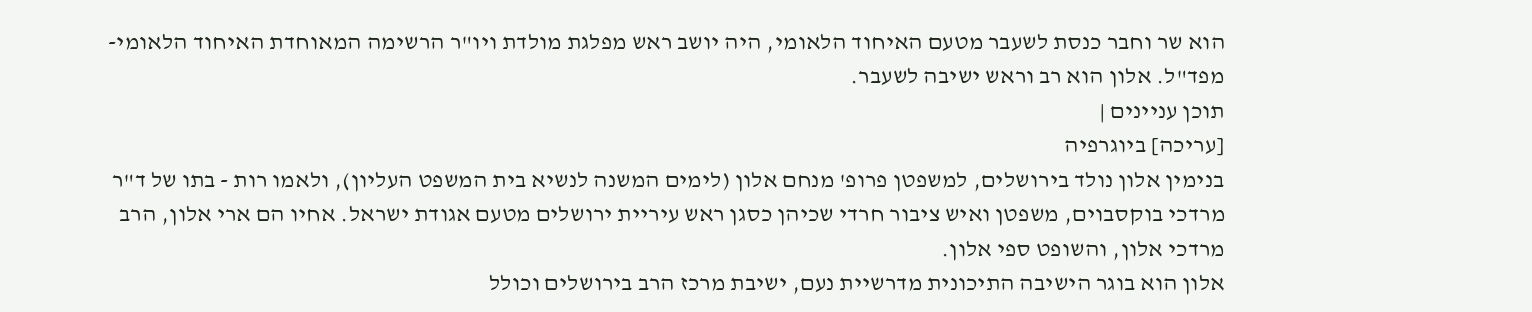הוא שר וחבר כנסת לשעבר מטעם האיחוד הלאומי, היה יושב ראש מפלגת מולדת ויו"ר הרשימה המאוחדת האיחוד הלאומי-מפד"ל. אלון הוא רב וראש ישיבה לשעבר.
תוכן עניינים |
[עריכה] ביוגרפיה
בנימין אלון נולד בירושלים, למשפטן פרופ' מנחם אלון (לימים המשנה לנשיא בית המשפט העליון), ולאמו רות - בתו של ד"ר מרדכי בוקסבוים, משפטן ואיש ציבור חרדי שכיהן כסגן ראש עיריית ירושלים מטעם אגודת ישראל. אחיו הם ארי אלון, הרב מרדכי אלון, והשופט ספי אלון.
אלון הוא בוגר הישיבה התיכונית מדרשיית נעם, ישיבת מרכז הרב בירושלים וכולל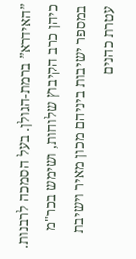”האידרא” ברמת-הגולן. בעל הסמכה לרבנות. כיהן כרב הקיבוץ שלוחות, ושימש בכר"מ במספר ישיבות ביניהם מכון מאיר וישיבת עטרת כהנים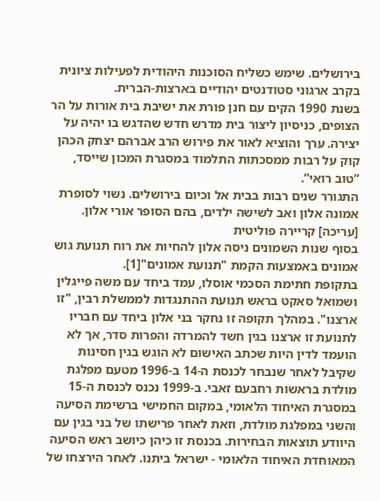בירושלים. שימש כשליח הסוכנות היהודית לפעילות ציונית בקרב ארגוני סטודנטים יהודיים בארצות-הברית.
בשנת 1990 הקים עם חנן פורת את ישיבת בית אורות על הר הצופים, כניסיון ליצור בית מדרש חדש שהדגש בו יהיה על יצירה. ערך והוציא לאור את פירוש הרב אברהם יצחק הכהן קוק על רבות ממסכתות התלמוד במסגרת המכון שייסד, ”טוב רואי”.
התגורר שנים רבות בבית אל וכיום בירושלים. נשוי לסופרת אמונה אלון ואב לשישה ילדים, בהם הסופר אורי אלון.
[עריכה] קריירה פוליטית
בסוף שנות השמונים ניסה אלון להחיות את רוח תנועת גוש אמונים באמצעות הקמת "תנועת אמונים"[1].
בתקופת חתימת הסכמי אוסלו, עמד ביחד עם משה פייגלין ושמואל סאקט בראש תנועת ההתנגדות לממשלת רבין, "זו ארצנו". במהלך תקופה זו נחקר בני אלון ביחד עם חבריו לתנועת זו ארצנו בגין חשד להמרדה והפרות סדר, אך לא הועמד לדין היות שכתב האישום לא הוגש בגין חסינות שקיבל לאחר שנבחר לכנסת ה-14 ב-1996 מטעם מפלגת מולדת בראשות רחבעם זאבי. ב-1999 נכנס לכנסת ה-15 במסגרת האיחוד הלאומי, במקום החמישי ברשימת הסיעה והשני במפלגת מולדת, וזאת לאחר פרישתו של בני בגין עם היוודע תוצאות הבחירות. בכנסת זו כיהן כיושב ראש הסיעה המאוחדת האיחוד הלאומי - ישראל ביתנו. לאחר הירצחו של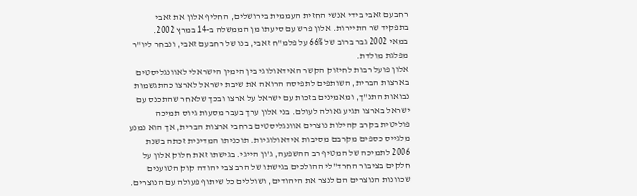רחבעם זאבי בידי אנשי החזית העממית בירושלים, החליף אלון את זאבי בתפקיד שר התיירות. אלון פרש עם סיעתו מן הממשלה ב-14 במרץ 2002.
במאי 2002 גבר ברוב של 66% על פלמ"ח זאבי, בנו של רחבעם זאבי, ונבחר ליו"ר מפלגת מולדת.
אלון פועל רבות לחיזוק הקשר האידאולוגי בין הימין הישראלי לאוונגליסטים בארצות הברית, השותפים לתפיסה הרואה את שיבת ישראל לארצו כהתגשמות נבואות התנ"ך, ומאמינים בזכות עם ישראל על ארצו ובכך שלאחר שהתכנס עם ישראל בארצו תגיע גאולה לעולם. בני אלון ערך בעבר מסעות גיוס תמיכה פוליטית בקרב קהילות נוצרים אוונגליסטים ברחבי ארצות הברית, אך הוא נמנע מלגייס כספים מקרבם מסיבות אידאולוגיות. תוכניתו המדינית זכתה בשנת 2006 לתמיכה של המטיף רב ההשפעה, ג'ון הייגי. בגישתו זאת חלוק אלון על חלקים בציבור החרד"לי ההולכים בגישתו של הרב צבי יהודה קוק הטוענים שכוונות הנוצרים הם לנצר את היהודים, ושוללים כל שיתוף פעולה עם הנוצרים.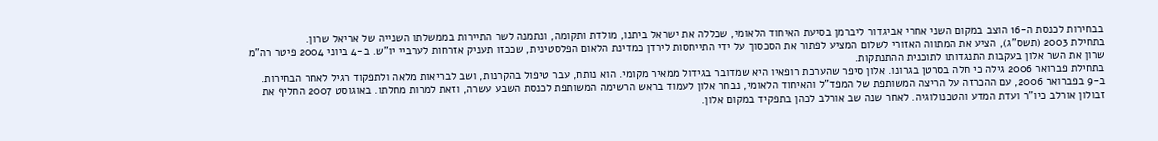בבחירות לכנסת ה-16 הוצב במקום השני אחרי אביגדור ליברמן בסיעת האיחוד הלאומי, שכללה את ישראל ביתנו, מולדת ותקומה, ונתמנה לשר התיירות בממשלתו השנייה של אריאל שרון.
בתחילת 2003 (תשס"ג), הציע את המתווה האזורי לשלום המציע לפתור את הסכסוך על ידי התייחסות לירדן כמדינת הלאום הפלסטינית, שככזו תעניק אזרחות לערביי יו"ש. ב-4 ביוני 2004 פיטר רה"מ שרון את השר אלון בעקבות התנגדותו לתוכנית ההתנתקות.
בתחילת פברואר 2006 גילה כי חלה בסרטן בגרונו. אלון סיפר שהערכת רופאיו היא שמדובר בגידול ממאיר מקומי. הוא נותח, עבר טיפול בהקרנות, ושב לבריאות מלאה ולתפקוד רגיל לאחר הבחירות.
ב-9 בפברואר 2006, עם ההכרזה על הריצה המשותפת של המפד"ל והאיחוד הלאומי, נבחר אלון לעמוד בראש הרשימה המשותפת לכנסת השבע עשרה, וזאת למרות מחלתו. באוגוסט 2007 החליף את זבולון אורלב כיו"ר ועדת המדע והטכנולוגיה. לאחר שנה שב אורלב לכהן בתפקיד במקום אלון.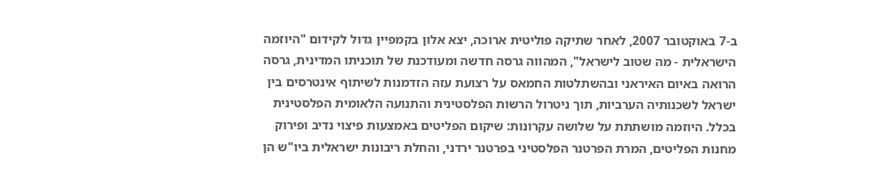ב-7 באוקטובר 2007, לאחר שתיקה פוליטית ארוכה, יצא אלון בקמפיין גדול לקידום "היוזמה הישראלית - מה שטוב לישראל", המהווה גרסה חדשה ומעודכנת של תוכניתו המדינית, גרסה הרואה באיום האיראני ובהשתלטות החמאס על רצועת עזה הזדמנות לשיתוף אינטרסים בין ישראל לשכנותיה הערביות, תוך ניטרול הרשות הפלסטינית והתנועה הלאומית הפלסטינית בכלל. היוזמה מושתתת על שלושה עקרונות: שיקום הפליטים באמצעות פיצוי נדיב ופירוק מחנות הפליטים, המרת הפרטנר הפלסטיני בפרטנר ירדני, והחלת ריבונות ישראלית ביו"ש הן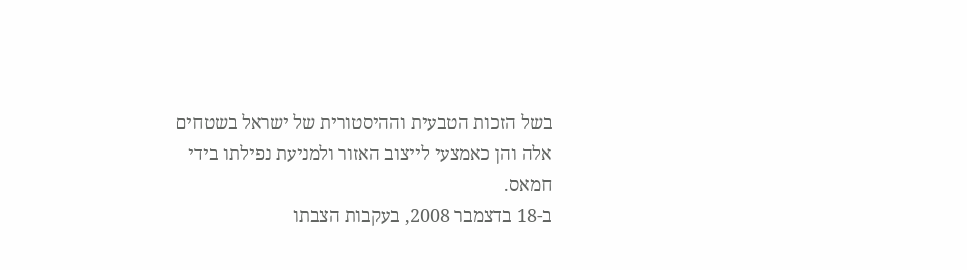בשל הזכות הטבעית וההיסטורית של ישראל בשטחים אלה והן כאמצעי לייצוב האזור ולמניעת נפילתו בידי חמאס.
ב-18 בדצמבר 2008, בעקבות הצבתו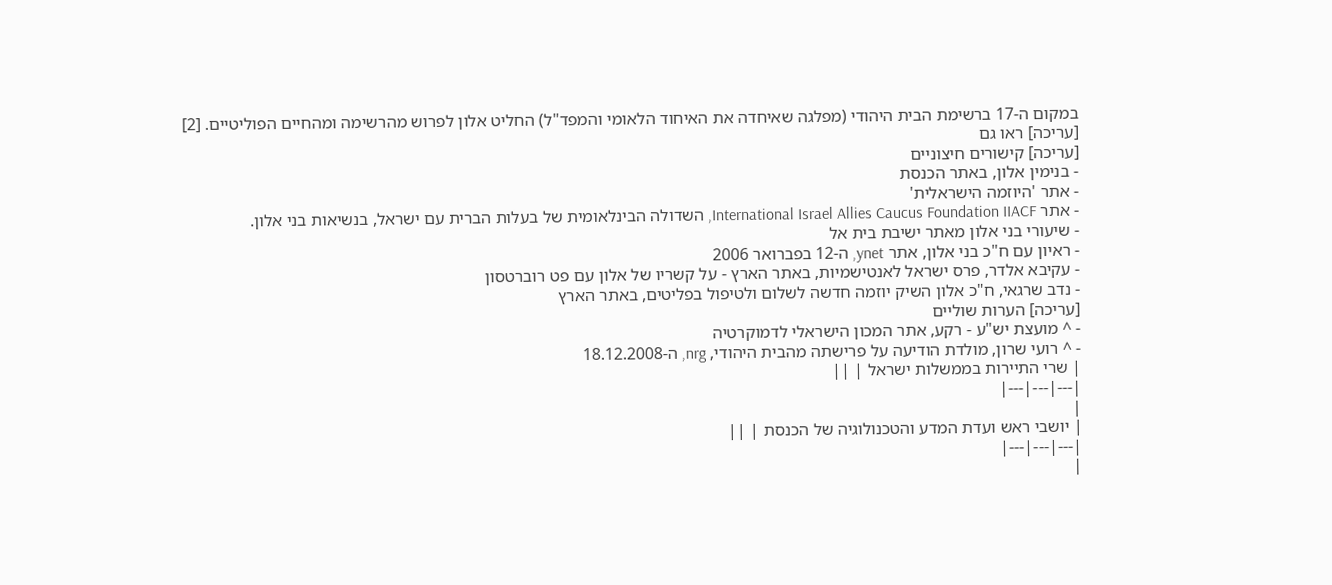במקום ה-17 ברשימת הבית היהודי (מפלגה שאיחדה את האיחוד הלאומי והמפד"ל) החליט אלון לפרוש מהרשימה ומהחיים הפוליטיים. [2]
[עריכה] ראו גם
[עריכה] קישורים חיצוניים
- בנימין אלון, באתר הכנסת
- אתר 'היוזמה הישראלית'
- אתר International Israel Allies Caucus Foundation IIACF, השדולה הבינלאומית של בעלות הברית עם ישראל, בנשיאות בני אלון.
- שיעורי בני אלון מאתר ישיבת בית אל
- ראיון עם ח"כ בני אלון, אתר ynet, ה-12 בפברואר 2006
- עקיבא אלדר, פרס ישראל לאנטישמיות, באתר הארץ - על קשריו של אלון עם פט רוברטסון
- נדב שרגאי, ח"כ אלון השיק יוזמה חדשה לשלום ולטיפול בפליטים, באתר הארץ
[עריכה] הערות שוליים
- ^ מועצת יש"ע - רקע, אתר המכון הישראלי לדמוקרטיה
- ^ רועי שרון, מולדת הודיעה על פרישתה מהבית היהודי, nrg, ה-18.12.2008
| שרי התיירות בממשלות ישראל | ||
|---|---|---|
|
| יושבי ראש ועדת המדע והטכנולוגיה של הכנסת | ||
|---|---|---|
|